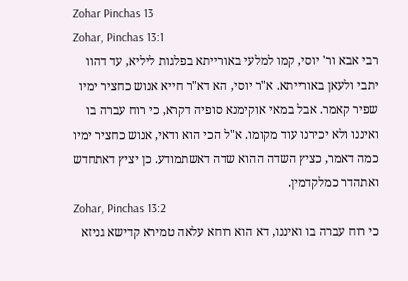Zohar Pinchas 13
Zohar, Pinchas 13:1
רבי אבא ור' יוסי, קמו למלעי באורייתא בפלגות ליליא, עד דהוו יתבי ולעאן באורייתא. א"ר יוסי, הא דא"ר חייא אנוש כחציר ימיו שפיר קאמר. אבל במאי אוקימנא סופיה דקרא, כי רוח עברה בו ואיננו ולא יכירנו עוד מקומו. א"ל הכי הוא ודאי, אנוש כחציר ימיו כמה דאמר, כציץ השדה ההוא שדה דאשתמודע. כן יציץ דאתחדש ואתהדר כמלקדמין.
Zohar, Pinchas 13:2
כי רוח עברה בו ואיננו, דא הוא רוחא עלאה טמירא קדישא גניזא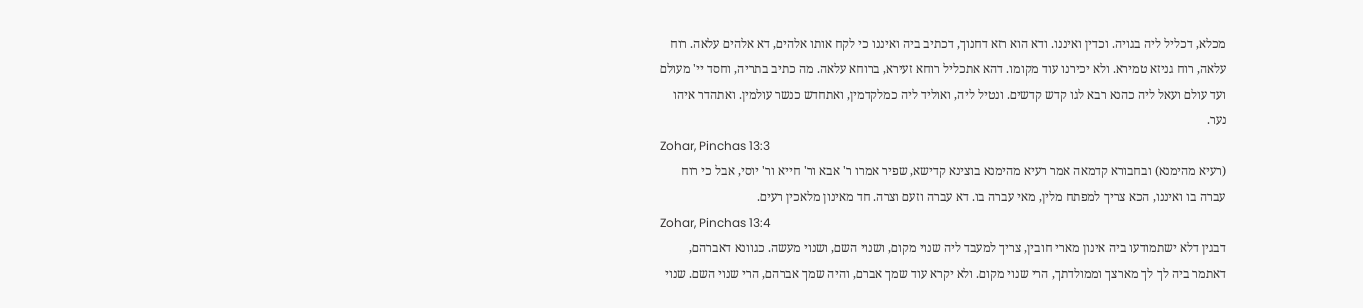מכלא, דכליל ליה בגויה. וכדין ואיננו. ודא הוא רזא דחנוך, דכתיב ביה ואיננו כי לקח אותו אלהים, דא אלהים עלאה. רוח עלאה, רוח גניזא טמירא. ולא יכירנו עוד מקומו. דהא אתכליל רוחא זעירא, ברוחא עלאה. מה כתיב בתריה, וחסד יי' מעולם ועד עולם ועאל ליה כהנא רבא לגו קדש קדשים. ונטיל ליה, ואוליד ליה כמלקדמין, ואתחדש כנשר עולמין. ואתהדר איהו נער.
Zohar, Pinchas 13:3
(רעיא מהימנא) ובחבורא קדמאה אמר רעיא מהימנא בוצינא קדישא, שפיר אמרו ר' אבא ור' חייא ור' יוסי, אבל כי רוח עברה בו ואיננו, הכא צריך למפתח מלין, מאי עברה בו. דא עברה וזעם וצרה. חד מאינון מלאכין רעים.
Zohar, Pinchas 13:4
דבגין דלא ישתמודעו ביה אינון מארי חובין, צריך למעבד ליה שנוי מקום, ושנוי השם, ושנוי מעשה. כגוונא דאברהם, דאתמר ביה לך לך מארצך וממולדתך, הרי שנוי מקום. ולא יקרא עוד שמך אברם, והיה שמך אברהם, הרי שנוי השם. שנוי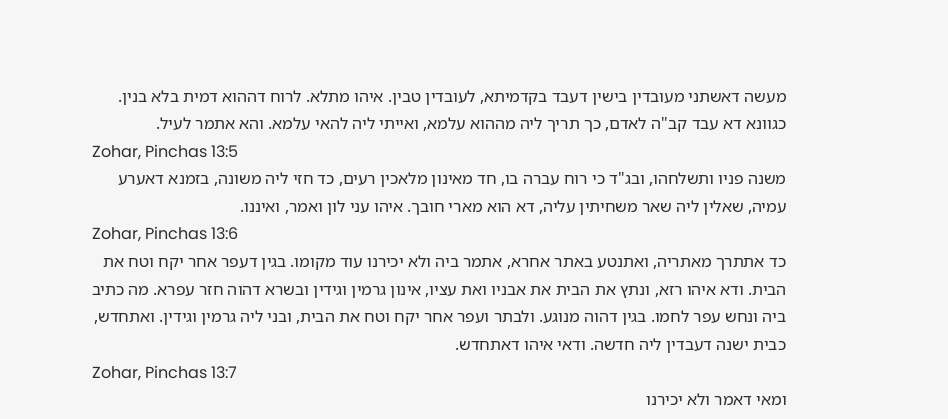מעשה דאשתני מעובדין בישין דעבד בקדמיתא, לעובדין טבין. איהו מתלא. לרוח דההוא דמית בלא בנין. כגוונא דא עבד קב"ה לאדם, כך תריך ליה מההוא עלמא, ואייתי ליה להאי עלמא. והא אתמר לעיל.
Zohar, Pinchas 13:5
משנה פניו ותשלחהו, ובג"ד כי רוח עברה בו, חד מאינון מלאכין רעים, כד חזי ליה משונה, בזמנא דאערע עמיה, שאלין ליה שאר משחיתין עליה, דא הוא מארי חובך. איהו עני לון ואמר, ואיננו.
Zohar, Pinchas 13:6
כד אתתרך מאתריה, ואתנטע באתר אחרא, אתמר ביה ולא יכירנו עוד מקומו. בגין דעפר אחר יקח וטח את הבית. ודא איהו רזא, ונתץ את הבית את אבניו ואת עציו, אינון גרמין וגידין ובשרא דהוה חזר עפרא. מה כתיב ביה ונחש עפר לחמו. בגין דהוה מנוגע. ולבתר ועפר אחר יקח וטח את הבית, ובני ליה גרמין וגידין. ואתחדש, כבית ישנה דעבדין ליה חדשה. ודאי איהו דאתחדש.
Zohar, Pinchas 13:7
ומאי דאמר ולא יכירנו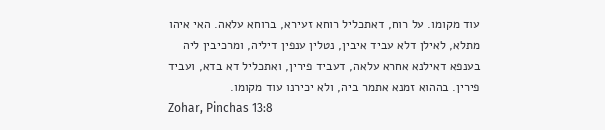עוד מקומו. על רוח, דאתכליל רוחא זעירא, ברוחא עלאה. האי איהו מתלא, לאילן דלא עביד איבין, נטלין ענפין דיליה, ומרכיבין ליה בענפא דאילנא אחרא עלאה, דעביד פירין, ואתכליל דא בדא, ועביד פירין. בההוא זמנא אתמר ביה, ולא יכירנו עוד מקומו.
Zohar, Pinchas 13:8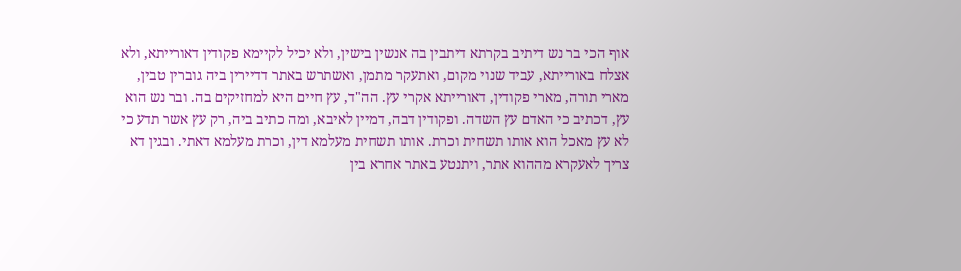אוף הכי בר נש דיתיב בקרתא דיתבין בה אנשין בישין, ולא יכיל לקיימא פקודין דאורייתא, ולא אצלח באורייתא, עביד שנוי מקום, ואתעקר מתמן, ואשתרש באתר דדיירין ביה גוברין טבין, מארי תורה, מארי פקודין, דאורייתא אקרי עץ. הה"ד, עץ חיים היא למחזיקים בה. ובר נש הוא עץ, דכתיב כי האדם עץ השדה. ופקודין דבה, דמיין לאיבא, ומה כתיב ביה, רק עץ אשר תדע כי לא עץ מאכל הוא אותו תשחית וכרת. אותו תשחית מעלמא דין, וכרת מעלמא דאתי. ובגין דא צריך לאעקרא מההוא אתר, ויתנטע באתר אחרא בין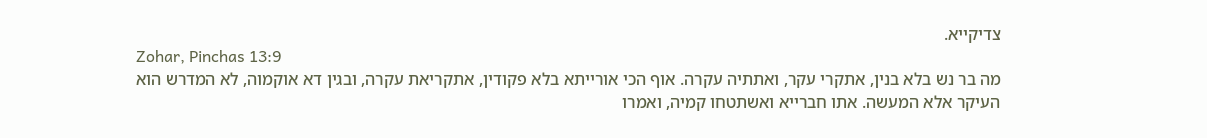צדיקייא.
Zohar, Pinchas 13:9
מה בר נש בלא בנין, אתקרי עקר, ואתתיה עקרה. אוף הכי אורייתא בלא פקודין, אתקריאת עקרה, ובגין דא אוקמוה, לא המדרש הוא העיקר אלא המעשה. אתו חברייא ואשתטחו קמיה, ואמרו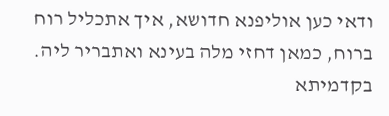ודאי כען אוליפנא חדושא, איך אתכליל רוח ברוח, כמאן דחזי מלה בעינא ואתבריר ליה. בקדמיתא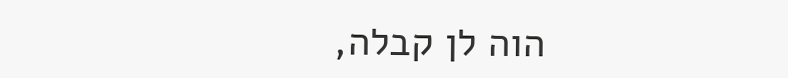הוה לן קבלה,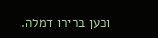וכען ברירו דמלה.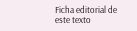Ficha editorial de este texto